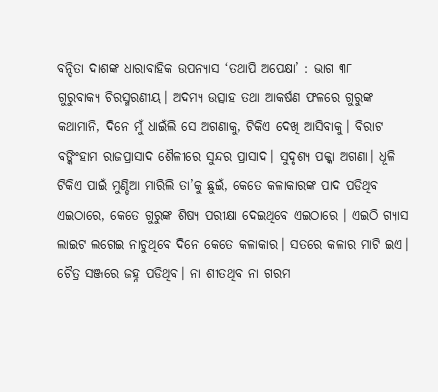ବନ୍ଦିତା ଦାଶଙ୍କ ଧାରାବାହିକ ଉପନ୍ୟାସ ‘ତଥାପି ଅପେକ୍ଷା’ : ଭାଗ ୩୮
ଗୁରୁବାକ୍ୟ ଚିରସ୍ମରଣୀୟ। ଅଦମ୍ୟ ଉତ୍ସାହ ତଥା ଆକର୍ଷଣ ଫଳରେ ଗୁରୁଙ୍କ କଥାମାନି, ଦିନେ ମୁଁ ଧାଇଁଲି ସେ ଅଗଣାକୁ, ଟିକିଏ ଦେଖି ଆସିବାକୁ। ବିରାଟ ବଙ୍କିଂହାମ ରାଜପ୍ରାସାଦ ଶୈଳୀରେ ସୁନ୍ଦର ପ୍ରାସାଦ। ସୁଦୃଶ୍ୟ ପକ୍କା ଅଗଣା। ଧୂଳି ଟିକିଏ ପାଇଁ ମୁଣ୍ଡିଆ ମାରିଲି ତା’କୁ ଛୁଇଁ, କେତେ କଳାକାରଙ୍କ ପାଦ ପଡିଥିବ ଏଇଠାରେ, କେତେ ଗୁରୁଙ୍କ ଶିଷ୍ୟ ପରୀକ୍ଷା ଦେଇଥିବେ ଏଇଠାରେ । ଏଇଠି ଗ୍ୟାସ ଲାଇଟ ଲଗେଇ ନାଚୁଥିବେ ଦିନେ କେତେ କଳାକାର। ସତରେ କଳାର ମାଟି ଇଏ।
ଚୈତ୍ର ସଞ୍ଜରେ ଜହ୍ନ ପଡିଥିବ। ନା ଶୀତଥିବ ନା ଗରମ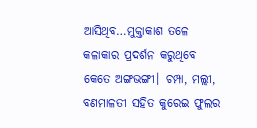ଆସିଥିବ…ମୁକ୍ତାକାଶ ତଳେ କଳାକାର ପ୍ରଦର୍ଶନ କରୁଥିବେ କେତେ ଅଙ୍ଗଭଙ୍ଗୀ। ଚମ୍ପା, ମଲ୍ଲୀ, ବଣମାଳତୀ ସହିତ କୁରେଇ ଫୁଲର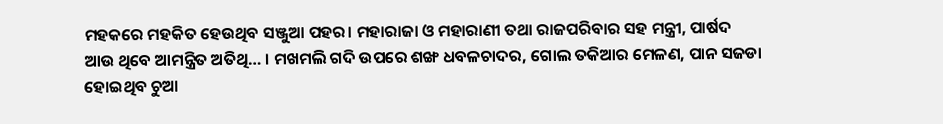ମହକରେ ମହକିତ ହେଉଥିବ ସଞ୍ଜୁଆ ପହର। ମହାରାଜା ଓ ମହାରାଣୀ ତଥା ରାଜପରିବାର ସହ ମନ୍ତ୍ରୀ, ପାର୍ଷଦ ଆଉ ଥିବେ ଆମନ୍ତ୍ରିତ ଅତିଥି… । ମଖମଲି ଗଦି ଉପରେ ଶଙ୍ଖ ଧବଳଚାଦର, ଗୋଲ ତକିଆର ମେଳଣ, ପାନ ସଜଡା ହୋଇଥିବ ଚୁଆ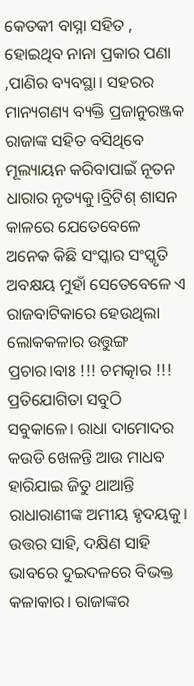କେତକୀ ବାସ୍ନା ସହିତ , ହୋଇଥିବ ନାନା ପ୍ରକାର ପଣା ,ପାଣିର ବ୍ୟବସ୍ଥା। ସହରର ମାନ୍ୟଗଣ୍ୟ ବ୍ୟକ୍ତି ପ୍ରଜାନୁରଞ୍ଜକ ରାଜାଙ୍କ ସହିତ ବସିଥିବେ ମୂଲ୍ୟାୟନ କରିବାପାଇଁ ନୂତନ ଧାରାର ନୃତ୍ୟକୁ।ବ୍ରିଟିଶ୍ ଶାସନ କାଳରେ ଯେତେବେଳେ ଅନେକ କିଛି ସଂସ୍କାର ସଂସ୍କୃତି ଅବକ୍ଷୟ ମୁହାଁ ସେତେବେଳେ ଏ ରାଜବାଟିକାରେ ହେଉଥିଲା ଲୋକକଳାର ଉତ୍ତୁଙ୍ଗ ପ୍ରଚାର।ବାଃ !!! ଚମତ୍କାର !!!
ପ୍ରତିଯୋଗିତା ସବୁଠି ସବୁକାଳେ। ରାଧା ଦାମୋଦର କଉଡି ଖେଳନ୍ତି ଆଉ ମାଧବ ହାରିଯାଇ ଜିତୁ ଥାଆନ୍ତି ରାଧାରାଣୀଙ୍କ ଅମୀୟ ହୃଦୟକୁ। ଉତ୍ତର ସାହି, ଦକ୍ଷିଣ ସାହି ଭାବରେ ଦୁଇଦଳରେ ବିଭକ୍ତ କଳାକାର। ରାଜାଙ୍କର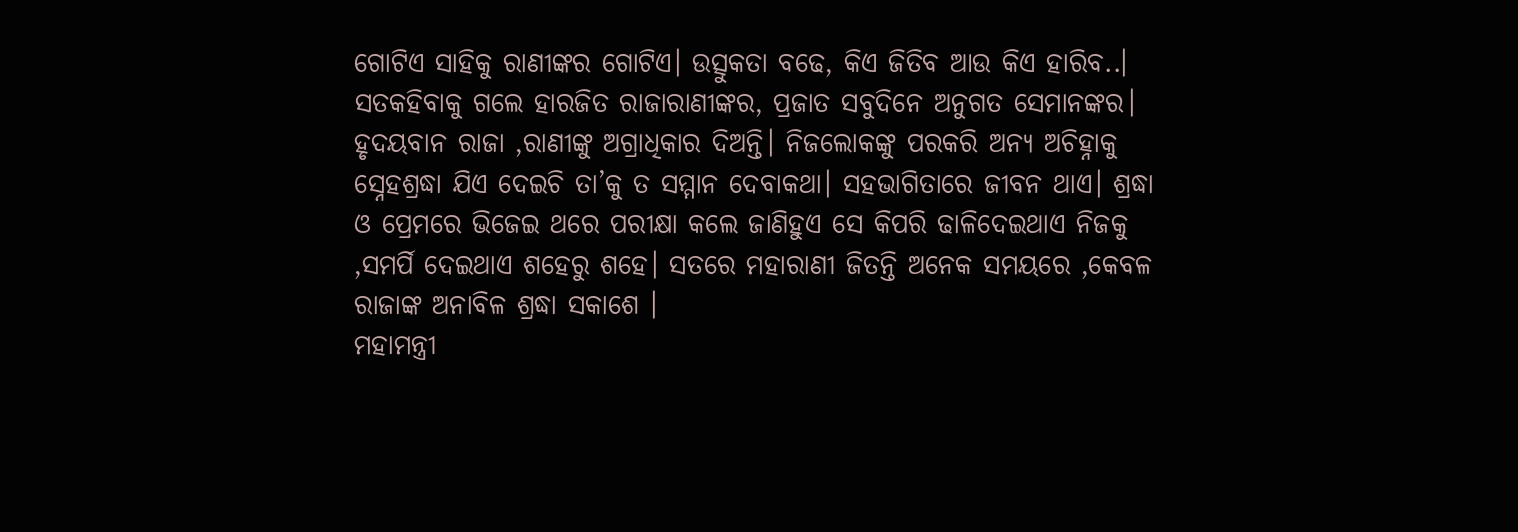ଗୋଟିଏ ସାହିକୁ ରାଣୀଙ୍କର ଗୋଟିଏ। ଉତ୍ସୁକତା ବଢେ, କିଏ ଜିତିବ ଆଉ କିଏ ହାରିବ..। ସତକହିବାକୁ ଗଲେ ହାରଜିତ ରାଜାରାଣୀଙ୍କର, ପ୍ରଜାତ ସବୁଦିନେ ଅନୁଗତ ସେମାନଙ୍କର। ହୃଦୟବାନ ରାଜା ,ରାଣୀଙ୍କୁ ଅଗ୍ରାଧିକାର ଦିଅନ୍ତି। ନିଜଲୋକଙ୍କୁ ପରକରି ଅନ୍ୟ ଅଚିହ୍ନାକୁ ସ୍ନେହଶ୍ରଦ୍ଧା ଯିଏ ଦେଇଚି ତା’କୁ ତ ସମ୍ମାନ ଦେବାକଥା। ସହଭାଗିତାରେ ଜୀବନ ଥାଏ। ଶ୍ରଦ୍ଧା ଓ ପ୍ରେମରେ ଭିଜେଇ ଥରେ ପରୀକ୍ଷା କଲେ ଜାଣିହୁଏ ସେ କିପରି ଢାଳିଦେଇଥାଏ ନିଜକୁ ,ସମର୍ପି ଦେଇଥାଏ ଶହେରୁ ଶହେ। ସତରେ ମହାରାଣୀ ଜିତନ୍ତି ଅନେକ ସମୟରେ ,କେବଳ ରାଜାଙ୍କ ଅନାବିଳ ଶ୍ରଦ୍ଧା ସକାଶେ ।
ମହାମନ୍ତ୍ରୀ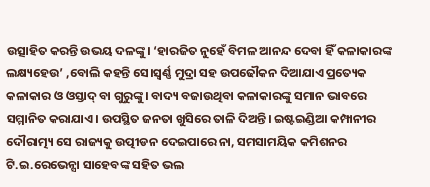ଉତ୍ସାହିତ କରନ୍ତି ଉଭୟ ଦଳଙ୍କୁ। ‘ହାରଜିତ ନୁହେଁ ବିମଳ ଆନନ୍ଦ ଦେବା ହିଁ କଳାକାରଙ୍କ ଲକ୍ଷ୍ୟହେଉ’ ,ବୋଲି କହନ୍ତି ସେ।ସ୍ବର୍ଣ୍ଣ ମୁଦ୍ରା ସହ ଉପଢୌକନ ଦିଆଯାଏ ପ୍ରତ୍ୟେକ କଳାକାର ଓ ଓସ୍ତାଦ୍ ବା ଗୁରୁଙ୍କୁ। ବାଦ୍ୟ ବଜାଉଥିବା କଳାକାରଙ୍କୁ ସମାନ ଭାବରେ ସମ୍ମାନିତ କରାଯାଏ। ଉପସ୍ଥିତ ଜନତା ଖୁସିରେ ତାଳି ଦିଅନ୍ତି। ଇଷ୍ଟଇଣ୍ଡିଆ କମ୍ପାନୀର ଦୌରାତ୍ମ୍ୟ ସେ ରାଜ୍ୟକୁ ଉତ୍ପୀଡନ ଦେଇପାରେ ନା, ସମସାମୟିକ କମିଶନର ଟି.ଇ.ରେଭେନ୍ସା ସାହେବଙ୍କ ସହିତ ଭଲ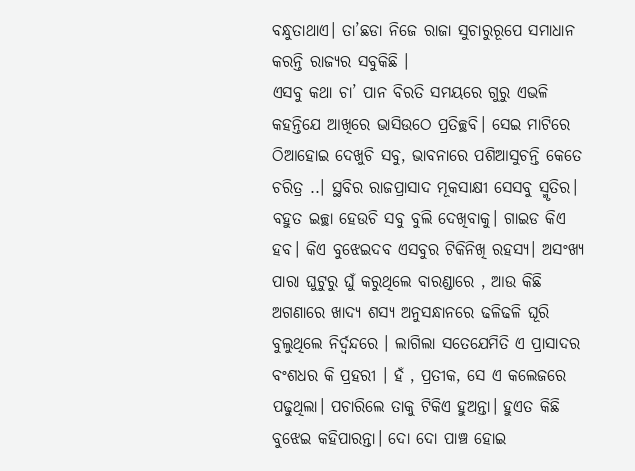ବନ୍ଧୁତାଥାଏ। ତା’ଛଡା ନିଜେ ରାଜା ସୁଚାରୁରୂପେ ସମାଧାନ କରନ୍ତି ରାଜ୍ୟର ସବୁକିଛି ।
ଏସବୁ କଥା ଚା’ ପାନ ବିରତି ସମୟରେ ଗୁରୁ ଏଭଳି କହନ୍ତିଯେ ଆଖିରେ ଭାସିଉଠେ ପ୍ରତିଚ୍ଛବି। ସେଇ ମାଟିରେ ଠିଆହୋଇ ଦେଖୁଚି ସବୁ, ଭାବନାରେ ପଶିଆସୁଚନ୍ତି କେତେ ଚରିତ୍ର ..। ସ୍ଥବିର ରାଜପ୍ରାସାଦ ମୂକସାକ୍ଷୀ ସେସବୁ ସ୍ମୃତିର।
ବହୁତ ଇଚ୍ଛା ହେଉଚି ସବୁ ବୁଲି ଦେଖିବାକୁ। ଗାଇଡ କିଏ ହବ। କିଏ ବୁଝେଇଦବ ଏସବୁର ଟିକିନିଖି ରହସ୍ୟ। ଅସଂଖ୍ୟ ପାରା ଘୁଟୁରୁ ଘୁଁ କରୁଥିଲେ ବାରଣ୍ଡାରେ , ଆଉ କିଛି ଅଗଣାରେ ଖାଦ୍ୟ ଶସ୍ୟ ଅନୁସନ୍ଧାନରେ ଢଳିଢଳି ଘୂରି ବୁଲୁଥିଲେ ନିର୍ଦ୍ବନ୍ଦରେ । ଲାଗିଲା ସତେଯେମିତି ଏ ପ୍ରାସାଦର ବଂଶଧର କି ପ୍ରହରୀ । ହଁ , ପ୍ରତୀକ, ସେ ଏ କଲେଜରେ ପଢୁଥିଲା। ପଚାରିଲେ ତାକୁ ଟିକିଏ ହୁଅନ୍ତା। ହୁଏତ କିଛି ବୁଝେଇ କହିପାରନ୍ତା। ଦୋ ଦୋ ପାଞ୍ଚ ହୋଇ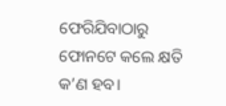ଫେରିଯିବାଠାରୁ ଫୋନଟେ କଲେ କ୍ଷତି କ’ଣ ହବ।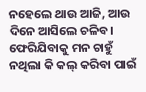ନହେଲେ ଥାଉ ଆଜି, ଆଉ ଦିନେ ଆସିଲେ ଚଳିବ।
ଫେରିଯିବାକୁ ମନ ଚାହୁଁ ନଥିଲା କି କଲ୍ କରିବା ପାଇଁ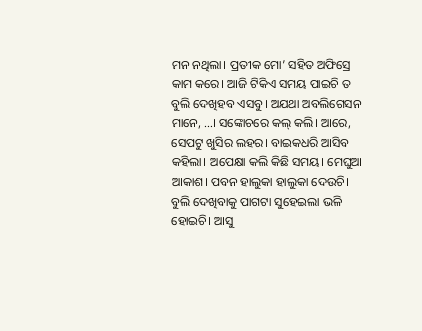ମନ ନଥିଲା। ପ୍ରତୀକ ମୋ’ ସହିତ ଅଫିସ୍ରେ କାମ କରେ। ଆଜି ଟିକିଏ ସମୟ ପାଇଚି ତ ବୁଲି ଦେଖିହବ ଏସବୁ। ଅଯଥା ଅବଲିଗେସନ ମାନେ, …। ସଙ୍କୋଚରେ କଲ୍ କଲି। ଆରେ, ସେପଟୁ ଖୁସିର ଲହର। ବାଇକଧରି ଆସିବ କହିଲା। ଅପେକ୍ଷା କଲି କିଛି ସମୟ। ମେଘୁଆ ଆକାଶ। ପବନ ହାଲୁକା ହାଲୁକା ଦେଉଚି। ବୁଲି ଦେଖିବାକୁ ପାଗଟା ସୁହେଇଲା ଭଳି ହୋଇଚି। ଆସୁ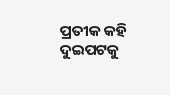ପ୍ରତୀକ କହି ଦୁଇପଟକୁ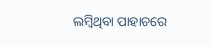ଲମ୍ବିଥିବା ପାହାଚରେ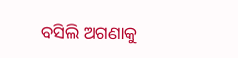ବସିଲି ଅଗଣାକୁ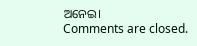ଅନେଇ।
Comments are closed.